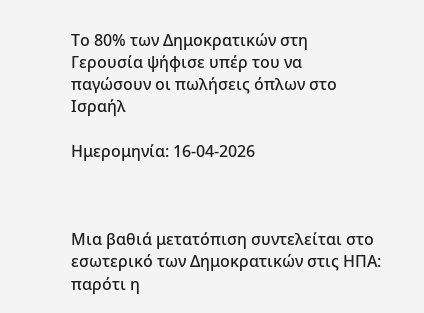Το 80% των Δημοκρατικών στη Γερουσία ψήφισε υπέρ του να παγώσουν οι πωλήσεις όπλων στο Ισραήλ

Ημερομηνία: 16-04-2026



Μια βαθιά μετατόπιση συντελείται στο εσωτερικό των Δημοκρατικών στις ΗΠΑ: παρότι η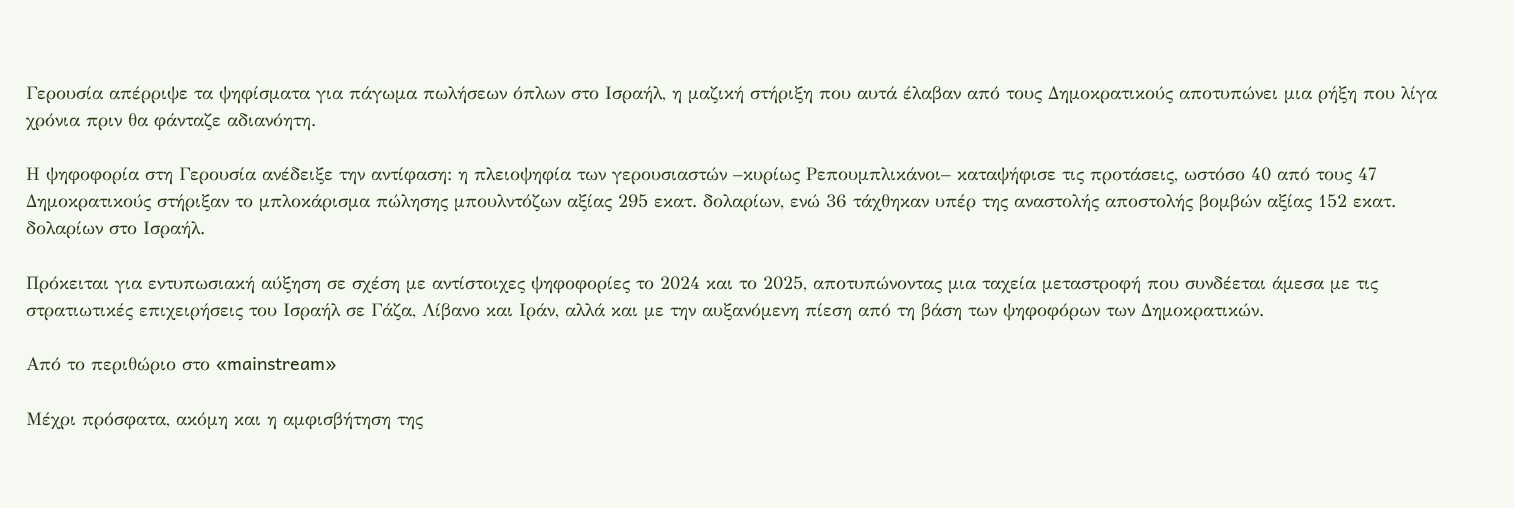Γερουσία απέρριψε τα ψηφίσματα για πάγωμα πωλήσεων όπλων στο Ισραήλ, η μαζική στήριξη που αυτά έλαβαν από τους Δημοκρατικούς αποτυπώνει μια ρήξη που λίγα χρόνια πριν θα φάνταζε αδιανόητη.

Η ψηφοφορία στη Γερουσία ανέδειξε την αντίφαση: η πλειοψηφία των γερουσιαστών –κυρίως Ρεπουμπλικάνοι– καταψήφισε τις προτάσεις, ωστόσο 40 από τους 47 Δημοκρατικούς στήριξαν το μπλοκάρισμα πώλησης μπουλντόζων αξίας 295 εκατ. δολαρίων, ενώ 36 τάχθηκαν υπέρ της αναστολής αποστολής βομβών αξίας 152 εκατ. δολαρίων στο Ισραήλ.

Πρόκειται για εντυπωσιακή αύξηση σε σχέση με αντίστοιχες ψηφοφορίες το 2024 και το 2025, αποτυπώνοντας μια ταχεία μεταστροφή που συνδέεται άμεσα με τις στρατιωτικές επιχειρήσεις του Ισραήλ σε Γάζα, Λίβανο και Ιράν, αλλά και με την αυξανόμενη πίεση από τη βάση των ψηφοφόρων των Δημοκρατικών.

Από το περιθώριο στο «mainstream»

Μέχρι πρόσφατα, ακόμη και η αμφισβήτηση της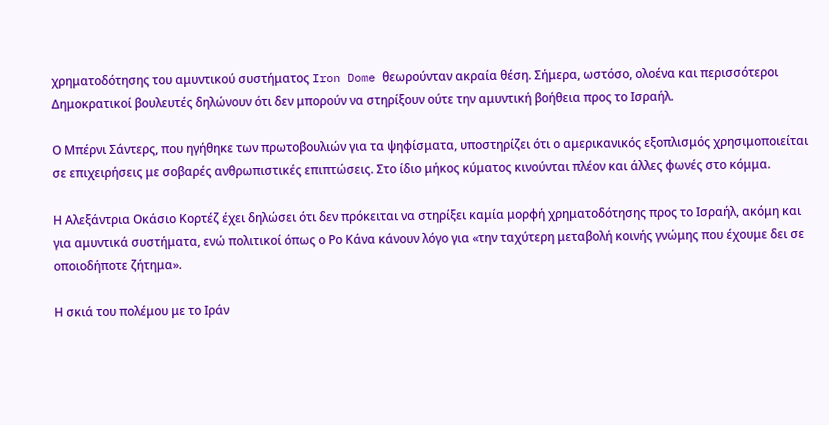χρηματοδότησης του αμυντικού συστήματος Iron Dome θεωρούνταν ακραία θέση. Σήμερα, ωστόσο, ολοένα και περισσότεροι Δημοκρατικοί βουλευτές δηλώνουν ότι δεν μπορούν να στηρίξουν ούτε την αμυντική βοήθεια προς το Ισραήλ.

Ο Μπέρνι Σάντερς, που ηγήθηκε των πρωτοβουλιών για τα ψηφίσματα, υποστηρίζει ότι ο αμερικανικός εξοπλισμός χρησιμοποιείται σε επιχειρήσεις με σοβαρές ανθρωπιστικές επιπτώσεις. Στο ίδιο μήκος κύματος κινούνται πλέον και άλλες φωνές στο κόμμα.

Η Αλεξάντρια Οκάσιο Κορτέζ έχει δηλώσει ότι δεν πρόκειται να στηρίξει καμία μορφή χρηματοδότησης προς το Ισραήλ, ακόμη και για αμυντικά συστήματα, ενώ πολιτικοί όπως ο Ρο Κάνα κάνουν λόγο για «την ταχύτερη μεταβολή κοινής γνώμης που έχουμε δει σε οποιοδήποτε ζήτημα».

Η σκιά του πολέμου με το Ιράν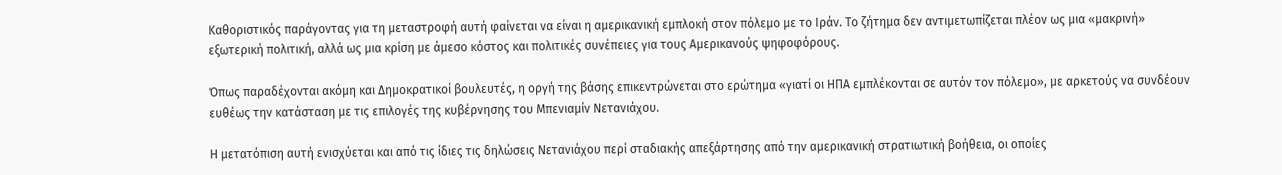Καθοριστικός παράγοντας για τη μεταστροφή αυτή φαίνεται να είναι η αμερικανική εμπλοκή στον πόλεμο με το Ιράν. Το ζήτημα δεν αντιμετωπίζεται πλέον ως μια «μακρινή» εξωτερική πολιτική, αλλά ως μια κρίση με άμεσο κόστος και πολιτικές συνέπειες για τους Αμερικανούς ψηφοφόρους.

Όπως παραδέχονται ακόμη και Δημοκρατικοί βουλευτές, η οργή της βάσης επικεντρώνεται στο ερώτημα «γιατί οι ΗΠΑ εμπλέκονται σε αυτόν τον πόλεμο», με αρκετούς να συνδέουν ευθέως την κατάσταση με τις επιλογές της κυβέρνησης του Μπενιαμίν Νετανιάχου.

Η μετατόπιση αυτή ενισχύεται και από τις ίδιες τις δηλώσεις Νετανιάχου περί σταδιακής απεξάρτησης από την αμερικανική στρατιωτική βοήθεια, οι οποίες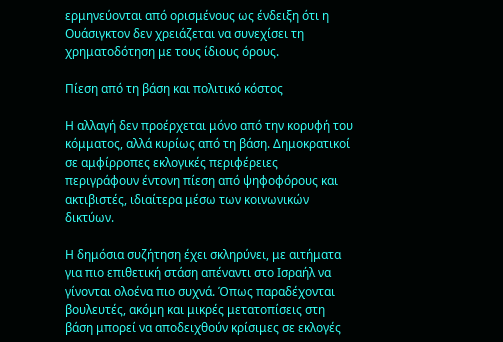ερμηνεύονται από ορισμένους ως ένδειξη ότι η Ουάσιγκτον δεν χρειάζεται να συνεχίσει τη χρηματοδότηση με τους ίδιους όρους.

Πίεση από τη βάση και πολιτικό κόστος

Η αλλαγή δεν προέρχεται μόνο από την κορυφή του κόμματος, αλλά κυρίως από τη βάση. Δημοκρατικοί σε αμφίρροπες εκλογικές περιφέρειες περιγράφουν έντονη πίεση από ψηφοφόρους και ακτιβιστές, ιδιαίτερα μέσω των κοινωνικών δικτύων.

Η δημόσια συζήτηση έχει σκληρύνει, με αιτήματα για πιο επιθετική στάση απέναντι στο Ισραήλ να γίνονται ολοένα πιο συχνά. Όπως παραδέχονται βουλευτές, ακόμη και μικρές μετατοπίσεις στη βάση μπορεί να αποδειχθούν κρίσιμες σε εκλογές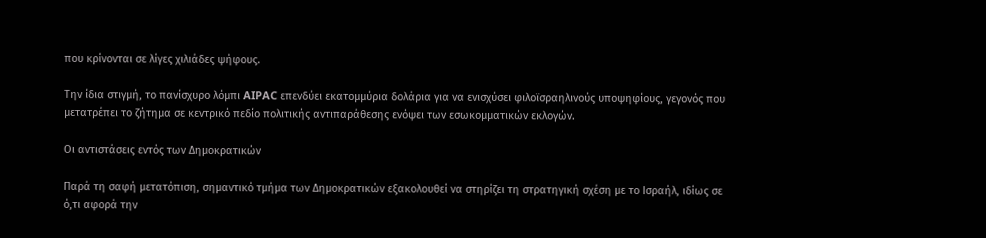που κρίνονται σε λίγες χιλιάδες ψήφους.

Την ίδια στιγμή, το πανίσχυρο λόμπι AIPAC επενδύει εκατομμύρια δολάρια για να ενισχύσει φιλοϊσραηλινούς υποψηφίους, γεγονός που μετατρέπει το ζήτημα σε κεντρικό πεδίο πολιτικής αντιπαράθεσης ενόψει των εσωκομματικών εκλογών.

Οι αντιστάσεις εντός των Δημοκρατικών

Παρά τη σαφή μετατόπιση, σημαντικό τμήμα των Δημοκρατικών εξακολουθεί να στηρίζει τη στρατηγική σχέση με το Ισραήλ, ιδίως σε ό,τι αφορά την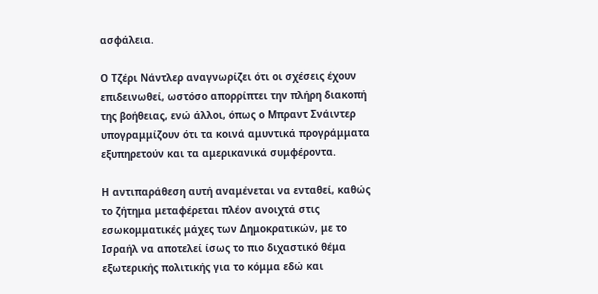ασφάλεια.

Ο Τζέρι Νάντλερ αναγνωρίζει ότι οι σχέσεις έχουν επιδεινωθεί, ωστόσο απορρίπτει την πλήρη διακοπή της βοήθειας, ενώ άλλοι, όπως ο Μπραντ Σνάιντερ υπογραμμίζουν ότι τα κοινά αμυντικά προγράμματα εξυπηρετούν και τα αμερικανικά συμφέροντα.

Η αντιπαράθεση αυτή αναμένεται να ενταθεί, καθώς το ζήτημα μεταφέρεται πλέον ανοιχτά στις εσωκομματικές μάχες των Δημοκρατικών, με το Ισραήλ να αποτελεί ίσως το πιο διχαστικό θέμα εξωτερικής πολιτικής για το κόμμα εδώ και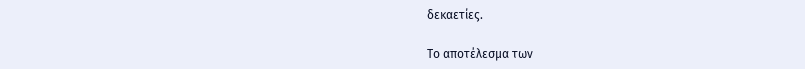δεκαετίες.

Το αποτέλεσμα των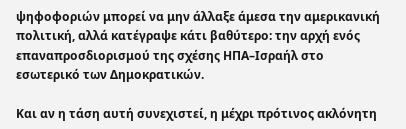ψηφοφοριών μπορεί να μην άλλαξε άμεσα την αμερικανική πολιτική, αλλά κατέγραψε κάτι βαθύτερο: την αρχή ενός επαναπροσδιορισμού της σχέσης ΗΠΑ–Ισραήλ στο εσωτερικό των Δημοκρατικών.

Και αν η τάση αυτή συνεχιστεί, η μέχρι πρότινος ακλόνητη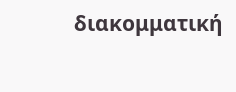διακομματική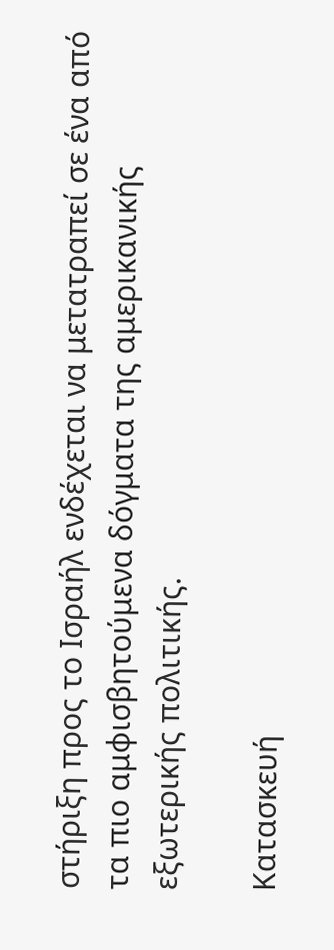στήριξη προς το Ισραήλ ενδέχεται να μετατραπεί σε ένα από τα πιο αμφισβητούμενα δόγματα της αμερικανικής εξωτερικής πολιτικής.

Κατασκευή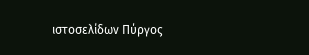ιστοσελίδων Πύργος